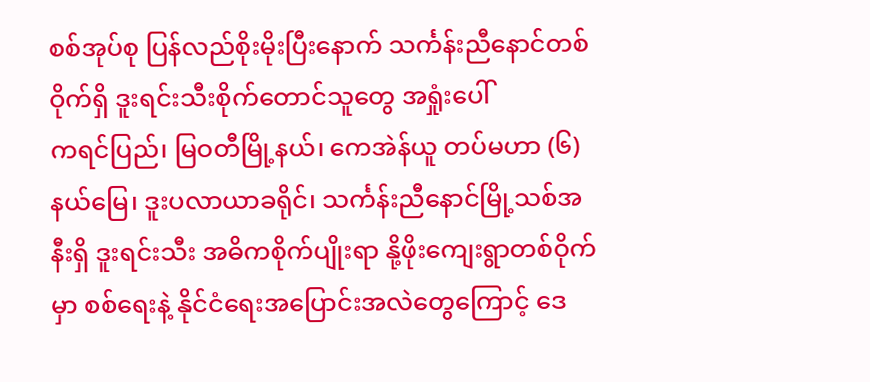စစ်အုပ်စု ပြန်လည်စိုးမိုးပြီးနောက် သင်္ကန်းညီနောင်တစ်ဝိုက်ရှိ ဒူးရင်းသီးစိုက်တောင်သူတွေ အရှုံးပေါ်
ကရင်ပြည်၊ မြဝတီမြို့နယ်၊ ကေအဲန်ယူ တပ်မဟာ (၆) နယ်မြေ၊ ဒူးပလာယာခရိုင်၊ သင်္ကန်းညီနောင်မြို့သစ်အနီးရှိ ဒူးရင်းသီး အဓိကစိုက်ပျိုးရာ နို့ဖိုးကျေးရွာတစ်ဝိုက်မှာ စစ်ရေးနဲ့ နိုင်ငံရေးအပြောင်းအလဲတွေကြောင့် ဒေ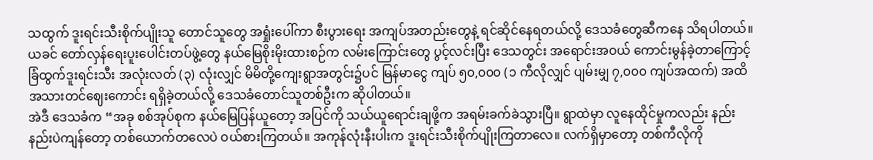သထွက် ဒူးရင်းသီးစိုက်ပျိုးသူ တောင်သူတွေ အရှုံးပေါ်ကာ စီးပွားရေး အကျပ်အတည်းတွေနဲ့ ရင်ဆိုင်နေရတယ်လို့ ဒေသခံတွေဆီကနေ သိရပါတယ်။
ယခင် တော်လှန်ရေးပူးပေါင်းတပ်ဖွဲ့တွေ နယ်မြေစိုးမိုးထားစဉ်က လမ်းကြောင်းတွေ ပွင့်လင်းပြီး ဒေသတွင်း အရောင်းအဝယ် ကောင်းမွန်ခဲ့တာကြောင့် ခြံထွက်ဒူးရင်းသီး အလုံးလတ် (၃) လုံးလျှင် မိမိတို့ကျေးရွာအတွင်း၌ပင် မြန်မာငွေ ကျပ် ၅၀,၀၀၀ (၁ ကီလိုလျှင် ပျမ်းမျှ ၇,၀၀၀ ကျပ်အထက်) အထိ အသားတင်ဈေးကောင်း ရရှိခဲ့တယ်လို့ ဒေသခံတောင်သူတစ်ဦးက ဆိုပါတယ်။
အဲဒီ ဒေသခံက “အခု စစ်အုပ်စုက နယ်မြေပြန်ယူတော့ အပြင်ကို သယ်ယူရောင်းချဖို့က အရမ်းခက်ခဲသွားပြီ။ ရွာထဲမှာ လူနေထိုင်မှုကလည်း နည်းနည်းပဲကျန်တော့ တစ်ယောက်တလေပဲ ဝယ်စားကြတယ်။ အကုန်လုံးနီးပါးက ဒူးရင်းသီးစိုက်ပျိုးကြတာလေ။ လက်ရှိမှာတော့ တစ်ကီလိုကို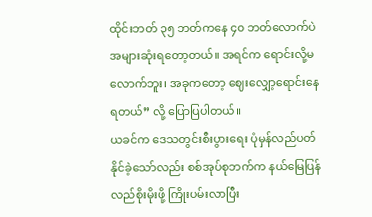ထိုင်းဘတ် ၃၅ ဘတ်ကနေ ၄၀ ဘတ်လောက်ပဲ အများဆုံးရတော့တယ်။ အရင်က ရောင်းလို့မလောက်ဘူး၊ အခုကတော့ ဈေးလျှော့ရောင်းနေရတယ်” လို့ ပြောပြပါတယ်။
ယခင်က ဒေသတွင်းစီးပွားရေး ပုံမှန်လည်ပတ်နိုင်ခဲ့သော်လည်း စစ်အုပ်စုဘက်က နယ်မြေပြန်လည်စိုးမိုးဖို့ ကြိုးပမ်းလာပြီး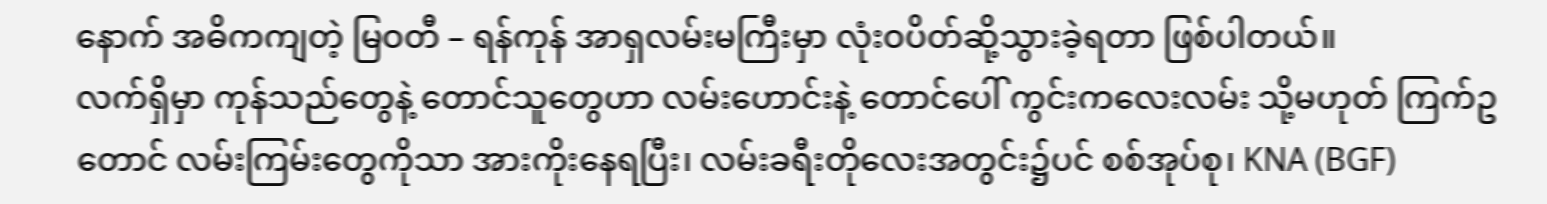နောက် အဓိကကျတဲ့ မြဝတီ – ရန်ကုန် အာရှလမ်းမကြီးမှာ လုံးဝပိတ်ဆို့သွားခဲ့ရတာ ဖြစ်ပါတယ်။
လက်ရှိမှာ ကုန်သည်တွေနဲ့ တောင်သူတွေဟာ လမ်းဟောင်းနဲ့ တောင်ပေါ် ကွင်းကလေးလမ်း သို့မဟုတ် ကြက်ဥတောင် လမ်းကြမ်းတွေကိုသာ အားကိုးနေရပြီး၊ လမ်းခရီးတိုလေးအတွင်း၌ပင် စစ်အုပ်စု၊ KNA (BGF)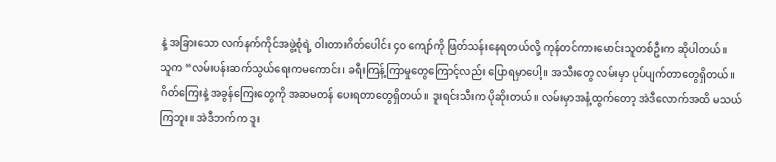နဲ့ အခြားသော လက်နက်ကိုင်အဖွဲ့စုံရဲ့ ဝါးတားဂိတ်ပေါင်း ၄၀ ကျော်ကို ဖြတ်သန်းနေရတယ်လို့ ကုန်တင်ကားမောင်းသူတစ်ဦးက ဆိုပါတယ်။
သူက “လမ်းပန်းဆက်သွယ်ရေးကမကောင်း၊ ခရီးကြန့်ကြာမှုတွေကြောင့်လည်း ပြောရမှာပေါ့။ အသီးတွေ လမ်းမှာ ပုပ်ပျက်တာတွေရှိတယ်။ ဂိတ်ကြေးနဲ့ အခွန်ကြေးတွေကို အဆမတန် ပေးရတာတွေရှိတယ်။ ဒူးရင်းသီးက ပိုဆိုးတယ်။ လမ်းမှာအနံ့ထွက်တော့ အဲဒီလောက်အထိ မသယ်ကြဘူး။ အဲဒီဘက်က ဒူး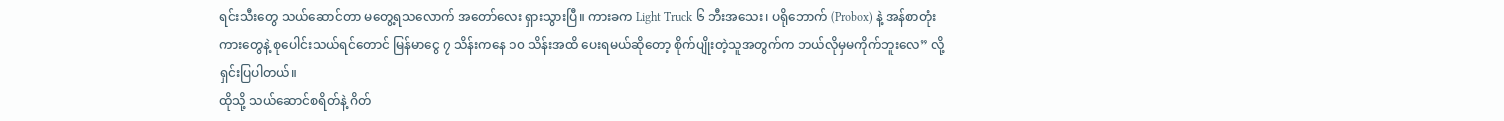ရင်းသီးတွေ သယ်ဆောင်တာ မတွေ့ရသလောက် အတော်လေး ရှားသွားပြီ။ ကားခက Light Truck ၆ ဘီးအသေး၊ ပရိုဘောက် (Probox) နဲ့ အန်စာတုံးကားတွေနဲ့ စုပေါင်းသယ်ရင်တောင် မြန်မာငွေ ၇ သိန်းကနေ ၁၀ သိန်းအထိ ပေးရမယ်ဆိုတော့ စိုက်ပျိုးတဲ့သူအတွက်က ဘယ်လိုမှမကိုက်ဘူးလေ” လို့ ရှင်းပြပါတယ်။
ထိုသို့ သယ်ဆောင်စရိတ်နဲ့ ဂိတ်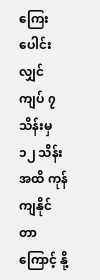ကြေးပေါင်းလျှင် ကျပ် ၇ သိန်းမှ ၁၂ သိန်းအထိ ကုန်ကျနိုင်တာကြောင့် နို့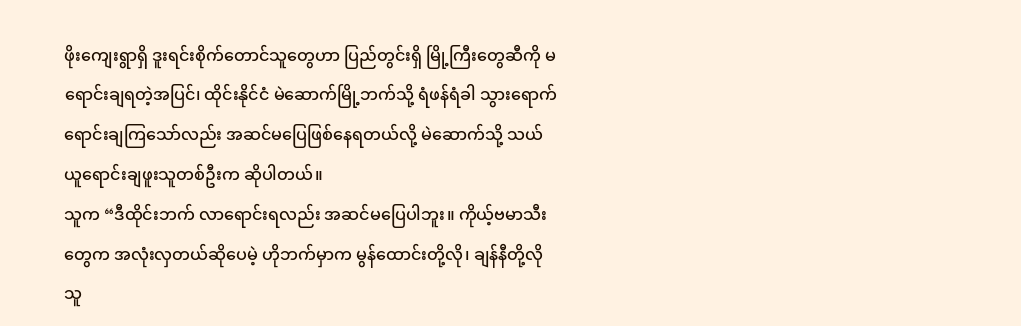ဖိုးကျေးရွာရှိ ဒူးရင်းစိုက်တောင်သူတွေဟာ ပြည်တွင်းရှိ မြို့ကြီးတွေဆီကို မရောင်းချရတဲ့အပြင်၊ ထိုင်းနိုင်ငံ မဲဆောက်မြို့ဘက်သို့ ရံဖန်ရံခါ သွားရောက်ရောင်းချကြသော်လည်း အဆင်မပြေဖြစ်နေရတယ်လို့ မဲဆောက်သို့ သယ်ယူရောင်းချဖူးသူတစ်ဦးက ဆိုပါတယ်။
သူက “ဒီထိုင်းဘက် လာရောင်းရလည်း အဆင်မပြေပါဘူး။ ကိုယ့်ဗမာသီးတွေက အလုံးလှတယ်ဆိုပေမဲ့ ဟိုဘက်မှာက မွန်ထောင်းတို့လို၊ ချန်နီတို့လို သူ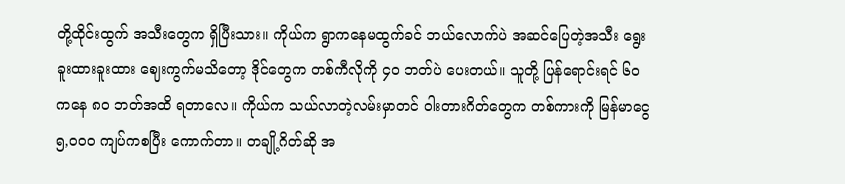တို့ထိုင်းထွက် အသီးတွေက ရှိပြီးသား။ ကိုယ်က ရွာကနေမထွက်ခင် ဘယ်လောက်ပဲ အဆင်ပြေတဲ့အသီး ရွေးခူးထားခူးထား ဈေးကွက်မသိတော့ ဒိုင်တွေက တစ်ကီလိုကို ၄၀ ဘတ်ပဲ ပေးတယ်။ သူတို့ ပြန်ရောင်းရင် ၆၀ ကနေ ၈၀ ဘတ်အထိ ရတာလေ။ ကိုယ်က သယ်လာတဲ့လမ်းမှာတင် ဝါးတားဂိတ်တွေက တစ်ကားကို မြန်မာငွေ ၅,၀၀၀ ကျပ်ကစပြီး ကောက်တာ။ တချို့ဂိတ်ဆို အ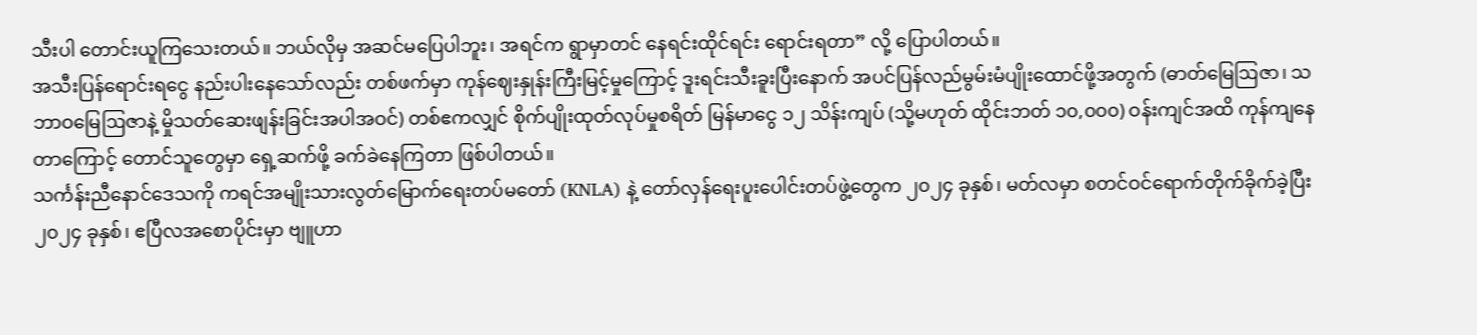သီးပါ တောင်းယူကြသေးတယ်။ ဘယ်လိုမှ အဆင်မပြေပါဘူး၊ အရင်က ရွာမှာတင် နေရင်းထိုင်ရင်း ရောင်းရတာ” လို့ ပြောပါတယ်။
အသီးပြန်ရောင်းရငွေ နည်းပါးနေသော်လည်း တစ်ဖက်မှာ ကုန်ဈေးနှုန်းကြီးမြင့်မှုကြောင့် ဒူးရင်းသီးခူးပြီးနောက် အပင်ပြန်လည်မွမ်းမံပျိုးထောင်ဖို့အတွက် (ဓာတ်မြေဩဇာ၊ သဘာဝမြေဩဇာနဲ့ မှိုသတ်ဆေးဖျန်းခြင်းအပါအဝင်) တစ်ဧကလျှင် စိုက်ပျိုးထုတ်လုပ်မှုစရိတ် မြန်မာငွေ ၁၂ သိန်းကျပ် (သို့မဟုတ် ထိုင်းဘတ် ၁၀,၀၀၀) ဝန်းကျင်အထိ ကုန်ကျနေတာကြောင့် တောင်သူတွေမှာ ရှေ့ဆက်ဖို့ ခက်ခဲနေကြတာ ဖြစ်ပါတယ်။
သင်္ကန်းညီနောင်ဒေသကို ကရင်အမျိုးသားလွတ်မြောက်ရေးတပ်မတော် (KNLA) နဲ့ တော်လှန်ရေးပူးပေါင်းတပ်ဖွဲ့တွေက ၂၀၂၄ ခုနှစ်၊ မတ်လမှာ စတင်ဝင်ရောက်တိုက်ခိုက်ခဲ့ပြီး ၂၀၂၄ ခုနှစ်၊ ဧပြီလအစောပိုင်းမှာ ဗျူဟာ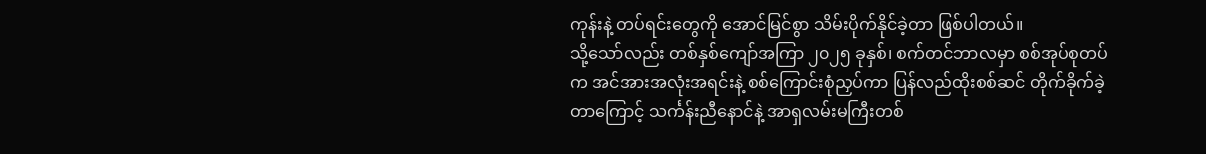ကုန်းနဲ့ တပ်ရင်းတွေကို အောင်မြင်စွာ သိမ်းပိုက်နိုင်ခဲ့တာ ဖြစ်ပါတယ်။
သို့သော်လည်း တစ်နှစ်ကျော်အကြာ ၂၀၂၅ ခုနှစ်၊ စက်တင်ဘာလမှာ စစ်အုပ်စုတပ်က အင်အားအလုံးအရင်းနဲ့ စစ်ကြောင်းစုံညှပ်ကာ ပြန်လည်ထိုးစစ်ဆင် တိုက်ခိုက်ခဲ့တာကြောင့် သင်္ကန်းညီနောင်နဲ့ အာရှလမ်းမကြီးတစ်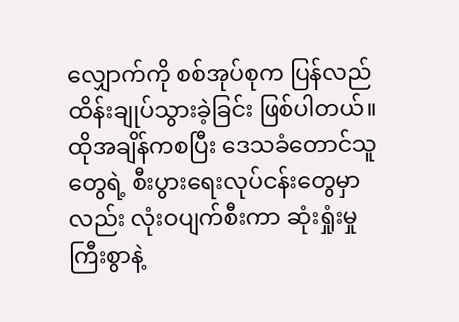လျှောက်ကို စစ်အုပ်စုက ပြန်လည်ထိန်းချုပ်သွားခဲ့ခြင်း ဖြစ်ပါတယ်။ ထိုအချိန်ကစပြီး ဒေသခံတောင်သူတွေရဲ့ စီးပွားရေးလုပ်ငန်းတွေမှာလည်း လုံးဝပျက်စီးကာ ဆုံးရှုံးမှုကြီးစွာနဲ့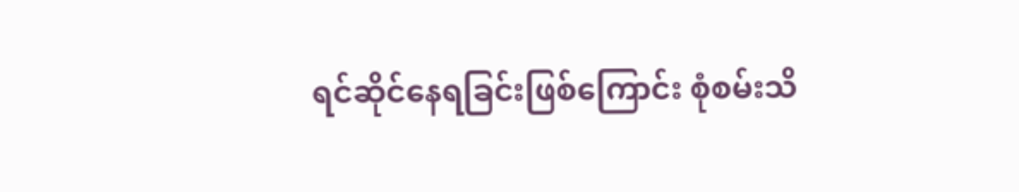ရင်ဆိုင်နေရခြင်းဖြစ်ကြောင်း စုံစမ်းသိ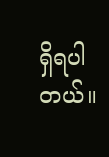ရှိရပါတယ်။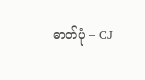ဓာတ်ပုံ – CJ